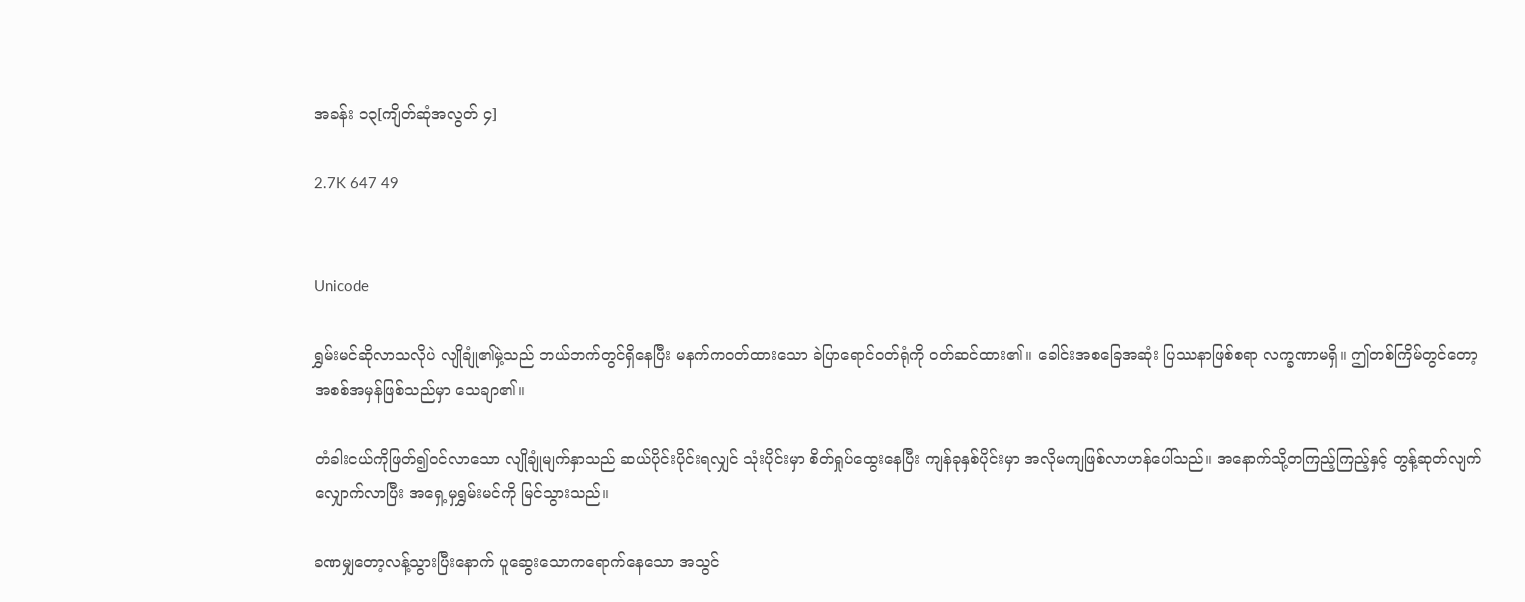အခန်း ၁၃[ကျိတ်ဆုံအလွတ် ၄]

2.7K 647 49


Unicode

ရွှမ်းမင်ဆိုလာသလိုပဲ လျိုချုံ၏မှဲ့သည် ဘယ်ဘက်တွင်ရှိနေပြီး မနက်ကဝတ်ထားသော ခဲပြာရောင်ဝတ်ရုံကို ဝတ်ဆင်ထား၏။ ခေါင်းအစခြေအဆုံး ပြဿနာဖြစ်စရာ လက္ခဏာမရှိ။ ဤတစ်ကြိမ်တွင်တော့ အစစ်အမှန်ဖြစ်သည်မှာ သေချာ၏။

တံခါးငယ်ကိုဖြတ်၍ဝင်လာသော လျိုချုံမျက်နှာသည် ဆယ်ပိုင်းပိုင်းရလျှင် သုံးပိုင်းမှာ စိတ်ရှုပ်ထွေးနေပြီး ကျန်ခုနှစ်ပိုင်းမှာ အလိုမကျဖြစ်လာဟန်ပေါ်သည်။ အနောက်သို့တကြည့်ကြည့်နှင့် တွန့်ဆုတ်လျက် လျှောက်လာပြီး အရှေ့မှရွှမ်းမင်ကို မြင်သွားသည်။

ခဏမျှတော့လန့်သွားပြီးနောက် ပူဆွေးသောကရောက်နေသော အသွင်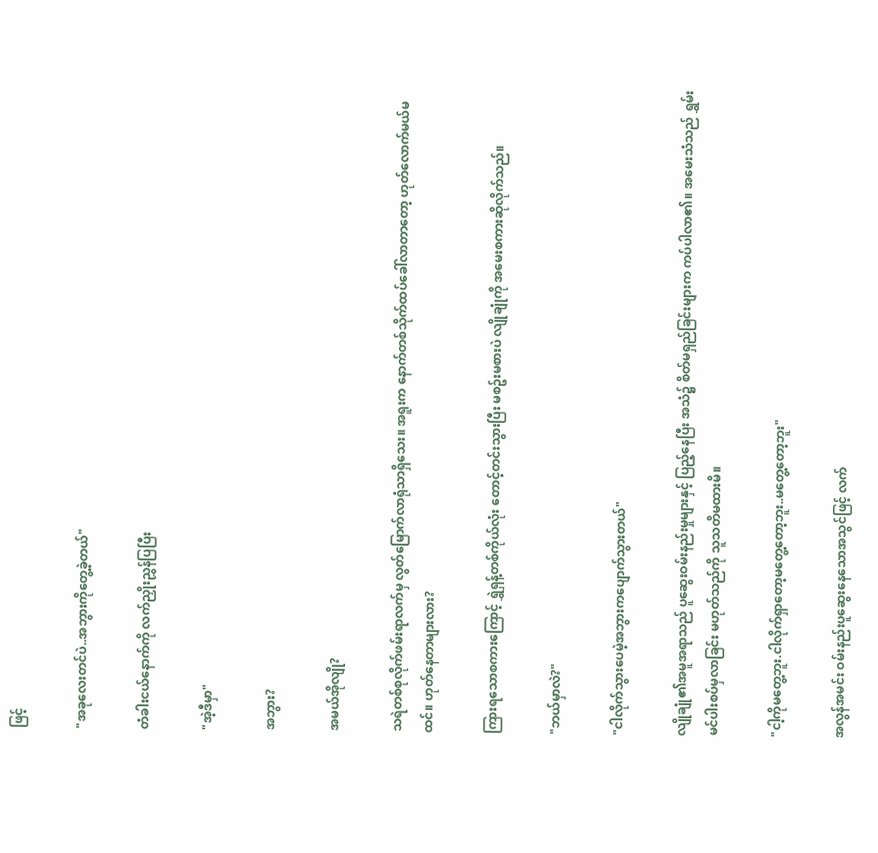ဖြင့်

"အခုလေးတင်ပဲ..အဘွားကိုတွေ့ခဲ့တယ်"

တံခါးငယ်နောက်ကို လက်ညှိုးညွှန်ပြပြီး

"အဲ့ဒီမှာ"

အဘွား?

အမယ်အိုလျို?

သရဲတစ်စုလိုက်ဖမ်းရာလက်မှ လွတ်မြောက်လာရုံသာရှိသေး။ အရူးက နောက်တစ်သိုက်ထပ်ခေါ်လာတာတော့ ဟုတ်လောက်မယ်မထင်။ ဟုတ်နေတာများလား?

ကြားရသောစကားကြောင့် ရွှဲရှန့်တစ်ကိုယ်လုံး တောင့်တင်းသွားပြီး မစဥ်းမစားပဲ လျိုချုံကို အမေးစကားဆိုလိုက်သည်။

"ဘယ်မှာလဲ?"

"ငါလိုက်သွားပေမဲ့အဘွားကပျောက်သွားတယ်"

လျိုချုံ၏အမူအရာသည် ပူဆွေးဝမ်းနည်းမှုများနှင့် ပြည့်နေပြီး အသံ၌ စိတ်မရှည်ခြင်းများက ကပ်ပါလာ၏။ အမေးသံသည် ရွှမ်းမင်ပါးစပ်မှလာခြင်း မဟုတ်သည်ကို သူသတိမထားမိ။

"ငါ့ကိုမတွေ့ဘူး.ငါလိုက်ရှာတော့မတွေ့တော့ဘူး..မတွေ့တော့ဘူး"

အလွန်အမင်း ဝမ်းနည်းပူဆွေးနေသောအသွင်ဖြင့် လက်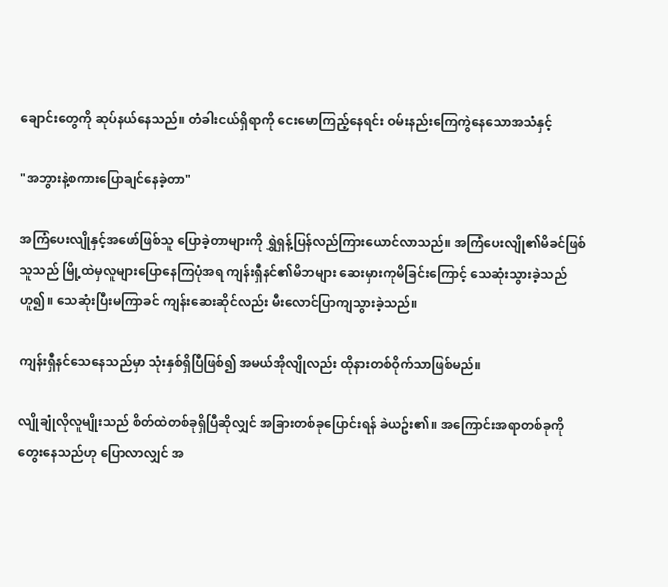ချောင်းတွေကို ဆုပ်နယ်နေသည်။ တံခါးငယ်ရှိရာကို ငေးမောကြည့်နေရင်း ဝမ်းနည်းကြေကွဲနေသောအသံနှင့်

"အဘွားနဲ့စကားပြောချင်နေခဲ့တာ"

အကြံပေးလျိုနှင့်အဖော်ဖြစ်သူ ပြောခဲ့တာများကို ရွှဲရှန့်ပြန်လည်ကြားယောင်လာသည်။ အကြံပေးလျို၏မိခင်ဖြစ်သူသည် မြို့ထဲမှလူများပြောနေကြပုံအရ ကျန်းရှီနင်၏မိဘများ ဆေးမှားကုမိခြင်းကြောင့် သေဆုံးသွားခဲ့သည်ဟူ၍။ သေဆုံးပြီးမကြာခင် ကျန်းဆေးဆိုင်လည်း မီးလောင်ပြာကျသွားခဲ့သည်။

ကျန်းရှီနင်သေနေသည်မှာ သုံးနှစ်ရှိပြီဖြစ်၍ အမယ်အိုလျိုလည်း ထိုနားတစ်ဝိုက်သာဖြစ်မည်။

လျိုချုံလိုလူမျိုးသည် စိတ်ထဲတစ်ခုရှိပြီဆိုလျှင် အခြားတစ်ခုပြောင်းရန် ခဲယဥ်း၏။ အကြောင်းအရာတစ်ခုကို တွေးနေသည်ဟု ပြောလာလျှင် အ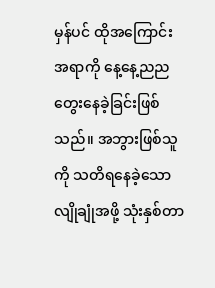မှန်ပင် ထိုအကြောင်းအရာကို နေ့နေ့ညည တွေးနေခဲ့ခြင်းဖြစ်သည်။ အဘွားဖြစ်သူကို သတိရနေခဲ့သောလျိုချုံအဖို့ သုံးနှစ်တာ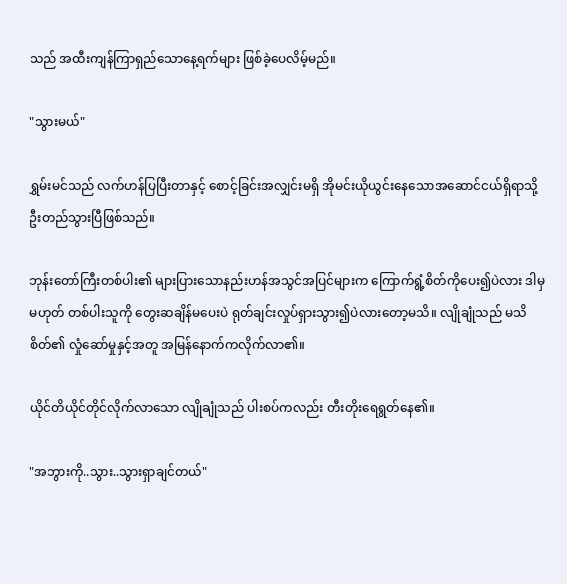သည် အထီးကျန်ကြာရှည်သောနေ့ရက်များ ဖြစ်ခဲ့ပေလိမ့်မည်။

"သွားမယ်"

ရွှမ်းမင်သည် လက်ဟန်ပြပြီးတာနှင့် စောင့်ခြင်းအလျှင်းမရှိ အိုမင်းယိုယွင်းနေသောအဆောင်ငယ်ရှိရာသို့ ဦးတည်သွားပြီဖြစ်သည်။

ဘုန်းတော်ကြီးတစ်ပါး၏ များပြားသောနည်းဟန်အသွင်အပြင်များက ကြောက်ရွံ့စိတ်ကိုပေး၍ပဲလား ဒါမှမဟုတ် တစ်ပါးသူကို တွေးဆချိန်မပေးပဲ ရုတ်ချင်းလှုပ်ရှားသွား၍ပဲလားတော့မသိ။ လျိုချုံသည် မသိစိတ်၏ လှုံဆော်မှုနှင့်အတူ အမြန်နောက်ကလိုက်လာ၏။

ယိုင်တိယိုင်တိုင်လိုက်လာသော လျိုချုံသည် ပါးစပ်ကလည်း တီးတိုးရေရွတ်နေ၏။

"အဘွားကို..သွား..သွားရှာချင်တယ်"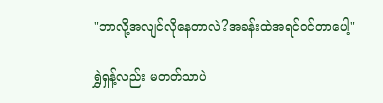"ဘာလို့အလျင်လိုနေတာလဲ?အခန်းထဲအရင်ဝင်တာပေါ့"

ရွှဲရှန့်လည်း မတတ်သာပဲ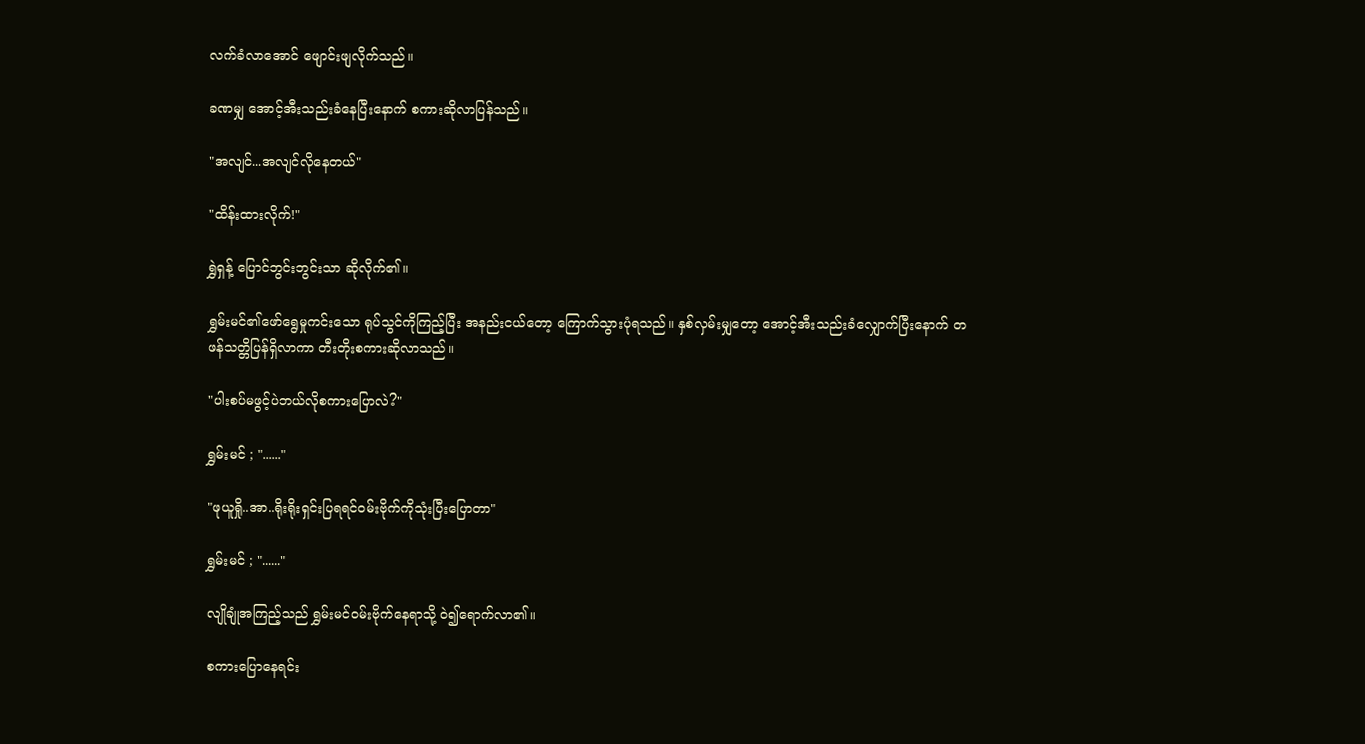လက်ခံလာအောင် ဖျောင်းဖျလိုက်သည်။

ခဏမျှ အောင့်အီးသည်းခံနေပြီးနောက် စကားဆိုလာပြန်သည်။

"အလျင်...အလျင်လိုနေတယ်"

"ထိန်းထားလိုက်!"

ရွှဲရှန့် ပြောင်ဘွင်းဘွင်းသာ ဆိုလိုက်၏။

ရွှမ်းမင်၏ဖော်ရွေမှုကင်းသော ရုပ်သွင်ကိုကြည့်ပြီး အနည်းငယ်တော့ ကြောက်သွားပုံရသည်။ နှစ်လှမ်းမျှတော့ အောင့်အီးသည်းခံလျှောက်ပြီးနောက် တဖန်သတ္တိပြန်ရှိလာကာ တီးတိုးစကားဆိုလာသည်။

"ပါးစပ်မဖွင့်ပဲဘယ်လိုစကားပြောလဲ?"

ရွှမ်းမင် ; "......"

"ဖုယူရှို..အာ..ရိုးရိုးရှင်းပြရရင်ဝမ်းဗိုက်ကိုသုံးပြီးပြောတာ"

ရွှမ်းမင် ; "......"

လျိုချုံအကြည့်သည် ရွှမ်းမင်ဝမ်းဗိုက်နေရာသို့ ဝဲ၍ရောက်လာ၏။

စကားပြောနေရင်း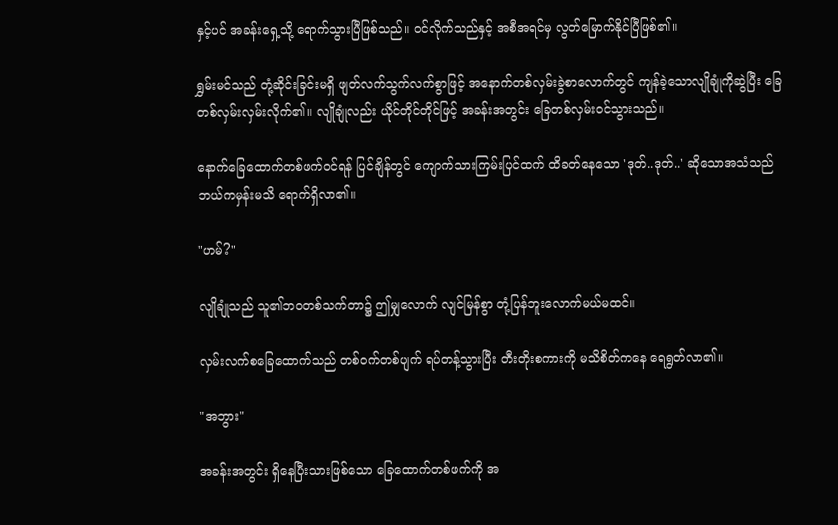နှင့်ပင် အခန်းရှေ့သို့ ရောက်သွားပြီဖြစ်သည်။ ဝင်လိုက်သည်နှင့် အစီအရင်မှ လွတ်မြောက်နိုင်ပြီဖြစ်၏။

ရွှမ်းမင်သည် တုံ့ဆိုင်းခြင်းမရှိ ဖျတ်လက်သွက်လက်စွာဖြင့် အနောက်တစ်လှမ်းခွဲစာလောက်တွင် ကျန်ခဲ့သောလျိုချုံကိုဆွဲပြီး ခြေတစ်လှမ်းလှမ်းလိုက်၏။ လျိုချုံလည်း ယိုင်တိုင်တိုင်ဖြင့် အခန်းအတွင်း ခြေတစ်လှမ်းဝင်သွားသည်။

နောက်ခြေထောက်တစ်ဖက်ဝင်ရန် ပြင်ချိန်တွင် ကျောက်သားကြမ်းပြင်ထက် ထိခတ်နေသော 'ဒုတ်..ဒုတ်..' ဆိုသောအသံသည် ဘယ်ကမှန်းမသိ ရောက်ရှိလာ၏။

"ဟမ်?"

လျိုချုံသည် သူ၏ဘဝတစ်သက်တာ၌ ဤမျှလောက် လျင်မြန်စွာ တုံ့ပြန်ဘူးလောက်မယ်မထင်။

လှမ်းလက်စခြေထောက်သည် တစ်ဝက်တစ်ပျက် ရပ်တန့်သွားပြီး တီးတိုးစကားကို မသိစိတ်ကနေ ရေရွတ်လာ၏။

"အဘွား"

အခန်းအတွင်း ရှိနေပြီးသားဖြစ်သော ခြေထောက်တစ်ဖက်ကို အ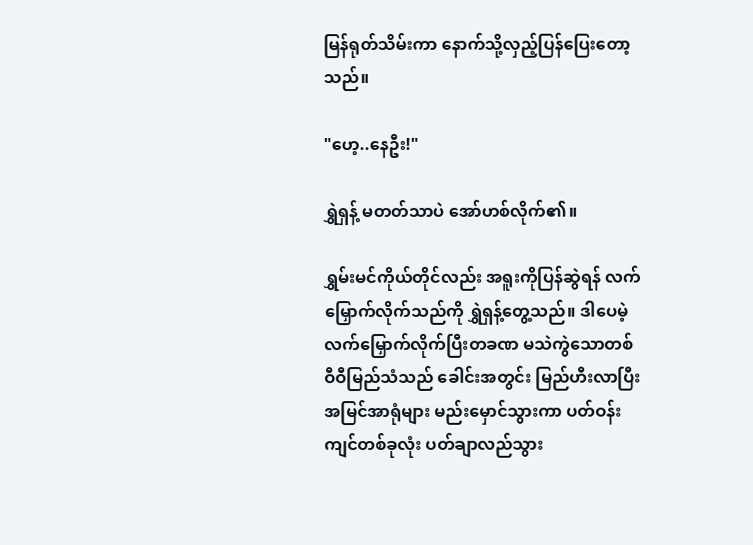မြန်ရုတ်သိမ်းကာ နောက်သို့လှည့်ပြန်ပြေးတော့သည်။

"ဟေ့..နေဦး!"

ရွှဲရှန့် မတတ်သာပဲ အော်ဟစ်လိုက်၏။

ရွှမ်းမင်ကိုယ်တိုင်လည်း အရူးကိုပြန်ဆွဲရန် လက်မြှောက်လိုက်သည်ကို ရွှဲရှန့်တွေ့သည်။ ဒါပေမဲ့ လက်မြှောက်လိုက်ပြီးတခဏ မသဲကွဲသောတစ်ဝီဝီမြည်သံသည် ခေါင်းအတွင်း မြည်ဟီးလာပြီး အမြင်အာရုံများ မည်းမှောင်သွားကာ ပတ်ဝန်းကျင်တစ်ခုလုံး ပတ်ချာလည်သွား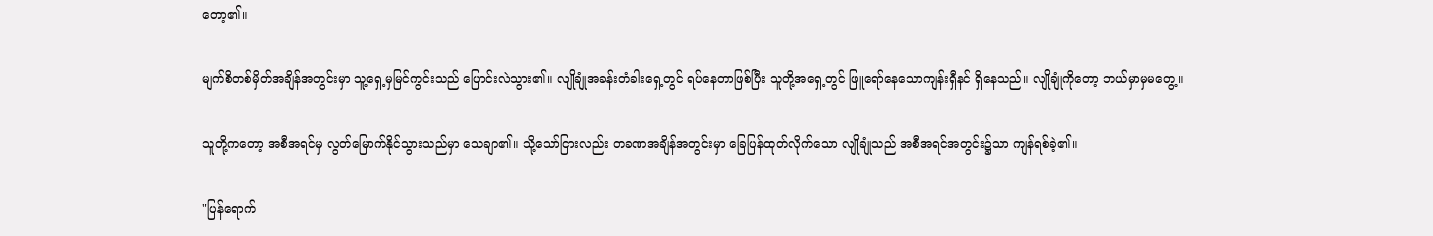တော့၏။

မျက်စိတစ်မှိတ်အချိန်အတွင်းမှာ သူ့ရှေ့မှမြင်ကွင်းသည် ပြောင်းလဲသွား၏။ လျိုချုံအခန်းတံခါးရှေ့တွင် ရပ်နေတာဖြစ်ပြီး သူတို့အရှေ့တွင် ဖြူရော်နေသောကျန်းရှီနင် ရှိနေသည်။ လျိုချုံကိုတော့ ဘယ်မှာမှမတွေ့။

သူတို့ကတော့ အစီအရင်မှ လွတ်မြောက်နိုင်သွားသည်မှာ သေချာ၏။ သို့သော်ငြားလည်း တခဏအချိန်အတွင်းမှာ ခြေပြန်ထုတ်လိုက်သော လျိုချုံသည် အစီအရင်အတွင်း၌သာ ကျန်ရစ်ခဲ့၏။

"ပြန်ရောက်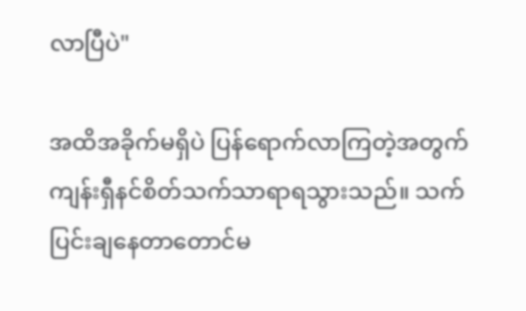လာပြီပဲ"

အထိအခိုက်မရှိပဲ ပြန်ရောက်လာကြတဲ့အတွက် ကျန်းရှီနင်စိတ်သက်သာရာရသွားသည်။ သက်ပြင်းချနေတာတောင်မ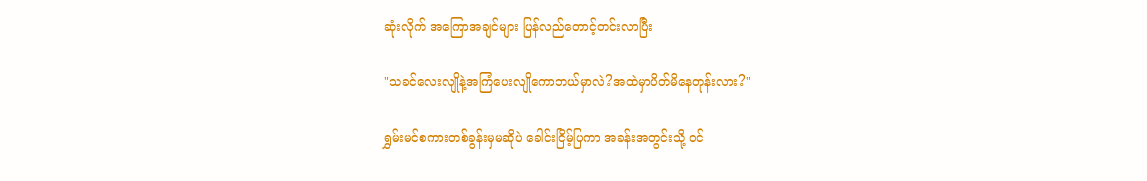ဆုံးလိုက် အကြောအချင်များ ပြန်လည်တောင့်တင်းလာပြီး

"သခင်လေးလျိုနဲ့အကြံပေးလျိုကောဘယ်မှာလဲ?အထဲမှာပိတ်မိနေတုန်းလား?"

ရွှမ်းမင်စကားတစ်ခွန်းမှမဆိုပဲ ခေါင်းငြိမ့်ပြကာ အခန်းအတွင်းသို့ ဝင်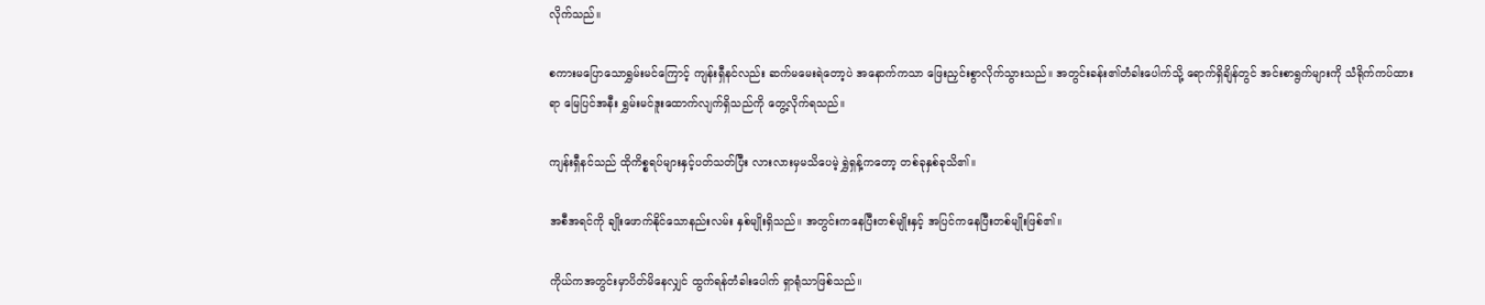လိုက်သည်။

စကားမပြောသောရွှမ်းမင်ကြောင့် ကျန်းရှီနင်လည်း ဆက်မမေးရဲတော့ပဲ အနောက်ကသာ ဖြေးညှင်းစွာလိုက်သွားသည်။ အတွင်းခန်း၏တံခါးပေါက်သို့ ရောက်ရှိချိန်တွင် အင်းစာရွက်များကို သံရိုက်ကပ်ထားရာ မြေပြင်အနီး ရွှမ်းမင်ဒူးထောက်လျက်ရှိသည်ကို တွေ့လိုက်ရသည်။

ကျန်းရှီနင်သည် ထိုကိစ္စရပ်များနှင့်ပတ်သတ်ပြီး လားလားမှမသိပေမဲ့ ရွှဲရှန့်ကတော့ တစ်ခုနှစ်ခုသိ၏။

အစီအရင်ကို ချိုးဖောက်နိုင်သောနည်းလမ်း နှစ်မျိုးရှိသည်။ အတွင်းကနေပြီးတစ်မျိုးနှင့် အပြင်ကနေပြီးတစ်မျိုးဖြစ်၏။

ကိုယ်ကအတွင်းမှာပိတ်မိနေလျှင် ထွက်ရန်တံခါးပေါက် ရှာရုံသာဖြစ်သည်။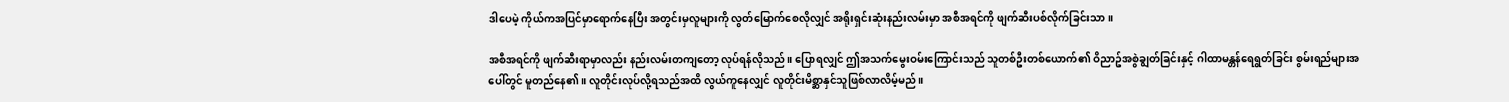ဒါပေမဲ့ ကိုယ်ကအပြင်မှာရောက်နေပြီး အတွင်းမှလူများကို လွတ်မြောက်စေလိုလျှင် အရိုးရှင်းဆုံးနည်းလမ်းမှာ အစီအရင်ကို ဖျက်ဆီးပစ်လိုက်ခြင်းသာ။

အစီအရင်ကို ဖျက်ဆီးရာမှာလည်း နည်းလမ်းတကျတော့ လုပ်ရန်လိုသည်။ ပြောရလျှင် ဤအသက်မွေးဝမ်းကြောင်းသည် သူတစ်ဦးတစ်ယောက်၏ ဝိညာဥ်အစွဲချွတ်ခြင်းနှင့် ဂါထာမန္တန်ရေရွတ်ခြင်း စွမ်းရည်များအပေါ်တွင် မူတည်နေ၏။ လူတိုင်းလုပ်လို့ရသည်အထိ လွယ်ကူနေလျှင် လူတိုင်းမိစ္ဆာနှင်သူဖြစ်လာလိမ့်မည်။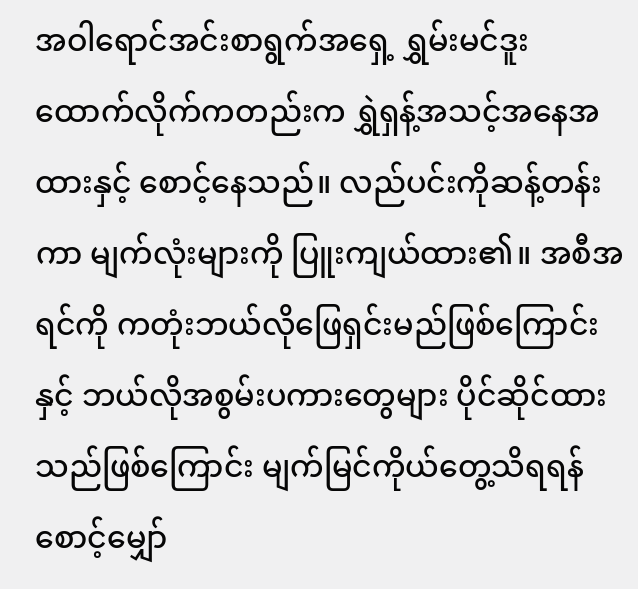အဝါရောင်အင်းစာရွက်အရှေ့ ရွှမ်းမင်ဒူးထောက်လိုက်ကတည်းက ရွှဲရှန့်အသင့်အနေအထားနှင့် စောင့်နေသည်။ လည်ပင်းကိုဆန့်တန်းကာ မျက်လုံးများကို ပြူးကျယ်ထား၏။ အစီအရင်ကို ကတုံးဘယ်လိုဖြေရှင်းမည်ဖြစ်ကြောင်းနှင့် ဘယ်လိုအစွမ်းပကားတွေများ ပိုင်ဆိုင်ထားသည်ဖြစ်ကြောင်း မျက်မြင်ကိုယ်တွေ့သိရရန် စောင့်မျှော်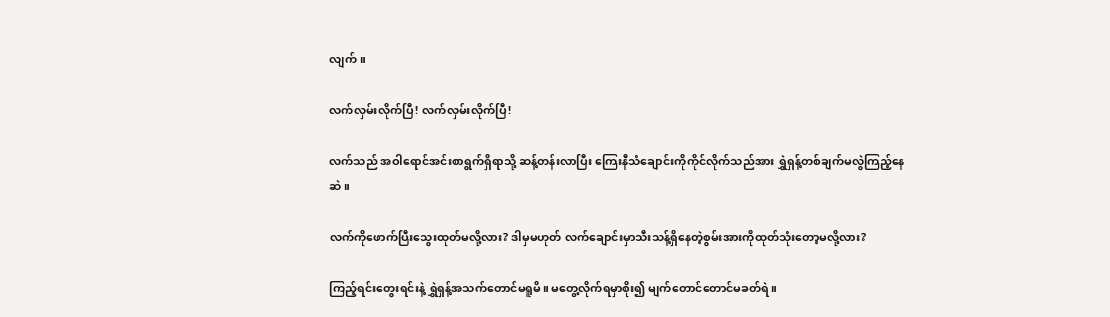လျက်။

လက်လှမ်းလိုက်ပြီ! လက်လှမ်းလိုက်ပြီ!

လက်သည် အဝါရောင်အင်းစာရွက်ရှိရာသို့ ဆန့်တန်းလာပြီး ကြေးနီသံချောင်းကိုကိုင်လိုက်သည်အား ရွှဲရှန့်တစ်ချက်မလွဲကြည့်နေဆဲ။

လက်ကိုဖောက်ပြီးသွေးထုတ်မလို့လား? ဒါမှမဟုတ် လက်ချောင်းမှာသီးသန့်ရှိနေတဲ့စွမ်းအားကိုထုတ်သုံးတော့မလို့လား?

ကြည့်ရင်းတွေးရင်းနဲ့ ရွှဲရှန့်အသက်တောင်မရူမိ။ မတွေ့လိုက်ရမှာစိုး၍ မျက်တောင်တောင်မခတ်ရဲ။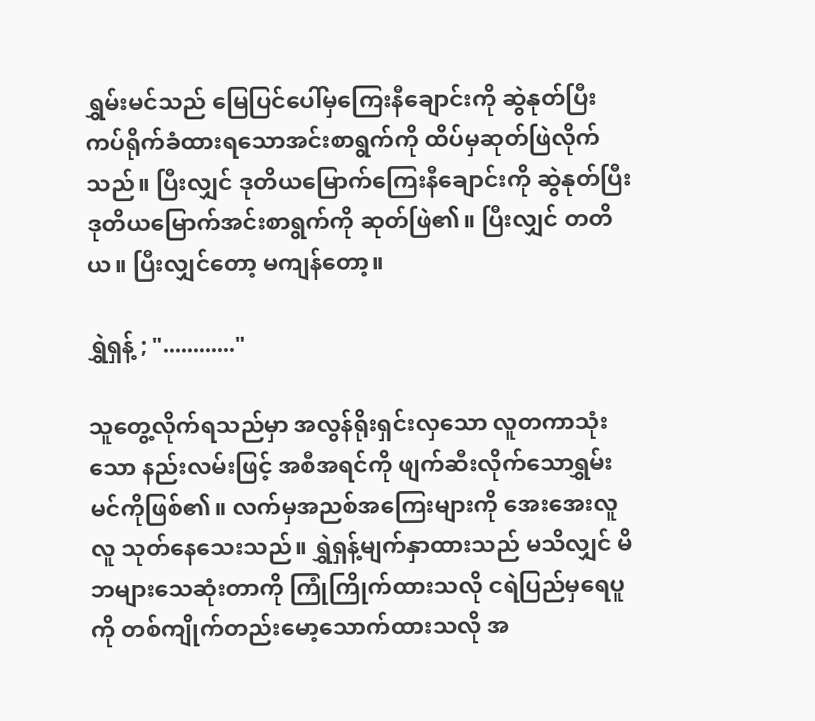ရွှမ်းမင်သည် မြေပြင်ပေါ်မှကြေးနီချောင်းကို ဆွဲနုတ်ပြီး ကပ်ရိုက်ခံထားရသောအင်းစာရွက်ကို ထိပ်မှဆုတ်ဖြဲလိုက်သည်။ ပြီးလျှင် ဒုတိယမြောက်ကြေးနီချောင်းကို ဆွဲနုတ်ပြီး ဒုတိယမြောက်အင်းစာရွက်ကို ဆုတ်ဖြဲ၏။ ပြီးလျှင် တတိယ။ ပြီးလျှင်တော့ မကျန်တော့။

ရွှဲရှန့် ; "............"

သူတွေ့လိုက်ရသည်မှာ အလွန်ရိုးရှင်းလှသော လူတကာသုံးသော နည်းလမ်းဖြင့် အစီအရင်ကို ဖျက်ဆီးလိုက်သောရွှမ်းမင်ကိုဖြစ်၏။ လက်မှအညစ်အကြေးများကို အေးအေးလူလူ သုတ်နေသေးသည်။ ရွှဲရှန့်မျက်နှာထားသည် မသိလျှင် မိဘများသေဆုံးတာကို ကြုံကြိုက်ထားသလို ငရဲပြည်မှရေပူကို တစ်ကျိုက်တည်းမော့သောက်ထားသလို အ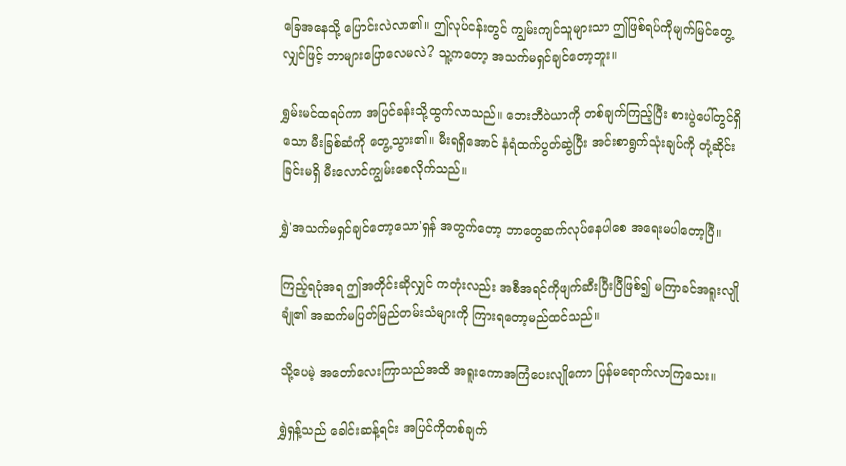ခြေအနေသို့ ပြောင်းလဲလာ၏။ ဤလုပ်ငန်းတွင် ကျွမ်းကျင်သူများသာ ဤဖြစ်ရပ်ကိုမျက်မြင်တွေ့လျှင်ဖြင့် ဘာများပြောလေမလဲ? သူ့ကတော့ အသက်မရှင်ချင်တော့ဘူး။

ရွှမ်းမင်ထရပ်ကာ အပြင်ခန်းသို့ထွက်လာသည်။ ဘေးဘီဝဲယာကို တစ်ချက်ကြည့်ပြီး စားပွဲပေါ်တွင်ရှိသော မီးခြစ်ဆံကို တွေ့သွား၏။ မီးရရှိအောင် နံရံထက်ပွတ်ဆွဲပြီး အင်းစာရွက်သုံးချပ်ကို တုံ့ဆိုင်းခြင်းမရှိ မီးလောင်ကျွမ်းစေလိုက်သည်။

ရွှဲ'အသက်မရှင်ချင်တော့သော'ရှန် အတွက်တော့ ဘာတွေဆက်လုပ်နေပါစေ အရေးမပါတော့ပြီ။

ကြည့်ရပုံအရ ဤအတိုင်းဆိုလျှင် ကတုံးလည်း အစီအရင်ကိုဖျက်ဆီးပြီးပြီဖြစ်၍ မကြာခင်အရူးလျိုချုံ၏ အဆက်မပြတ်မြည်တမ်းသံများကို ကြားရတော့မည်ထင်သည်။

သို့ပေမဲ့ အတော်လေးကြာသည်အထိ အရူးကောအကြံပေးလျိုကော ပြန်မရောက်လာကြသေး။

ရွှဲရှန့်သည် ခေါင်းဆန့်ရင်း အပြင်ကိုတစ်ချက်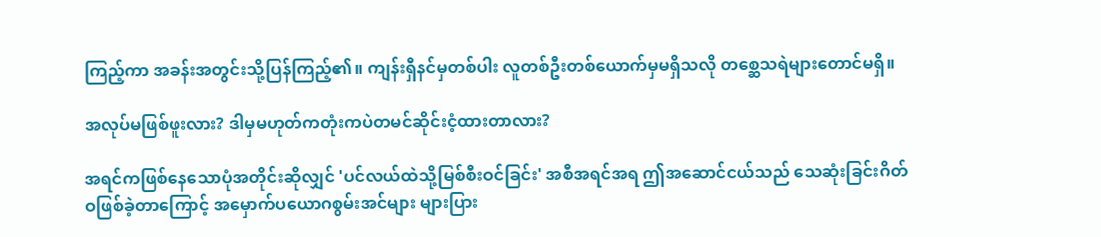ကြည့်ကာ အခန်းအတွင်းသို့ပြန်ကြည့်၏။ ကျန်းရှီနင်မှတစ်ပါး လူတစ်ဦးတစ်ယောက်မှမရှိသလို တစ္ဆေသရဲများတောင်မရှိ။

အလုပ်မဖြစ်ဖူးလား? ဒါမှမဟုတ်ကတုံးကပဲတမင်ဆိုင်းငံ့ထားတာလား?

အရင်ကဖြစ်နေသောပုံအတိုင်းဆိုလျှင် 'ပင်လယ်ထဲသို့မြစ်စီးဝင်ခြင်း' အစီအရင်အရ ဤအဆောင်ငယ်သည် သေဆုံးခြင်းဂိတ်ဝဖြစ်ခဲ့တာကြောင့် အမှောက်ပယောဂစွမ်းအင်များ များပြား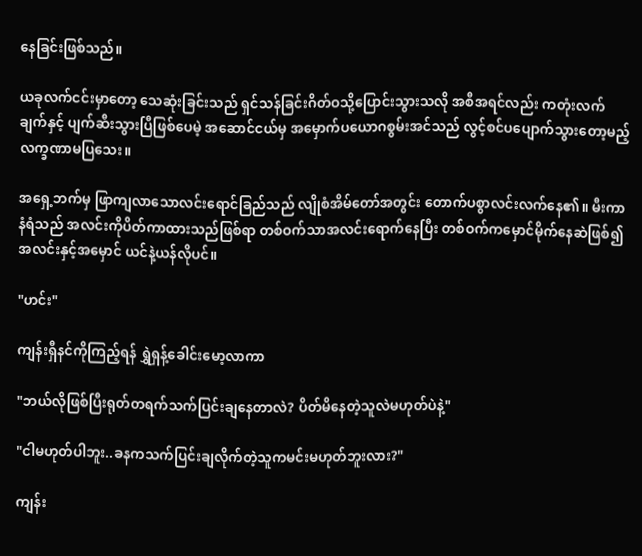နေခြင်းဖြစ်သည်။

ယခုလက်ငင်းမှာတော့ သေဆုံးခြင်းသည် ရှင်သန်ခြင်းဂိတ်ဝသို့ပြောင်းသွားသလို အစီအရင်လည်း ကတုံးလက်ချက်နှင့် ပျက်ဆီးသွားပြီဖြစ်ပေမဲ့ အဆောင်ငယ်မှ အမှောက်ပယောဂစွမ်းအင်သည် လွင့်စင်ပပျောက်သွားတော့မည့် လက္ခဏာမပြသေး။

အရှေ့ဘက်မှ ဖြာကျလာသောလင်းရောင်ခြည်သည် လျိုစံအိမ်တော်အတွင်း တောက်ပစွာလင်းလက်နေ၏။ မီးကာနံရံသည် အလင်းကိုပိတ်ကာထားသည်ဖြစ်ရာ တစ်ဝက်သာအလင်းရောက်နေပြီး တစ်ဝက်ကမှောင်မိုက်နေဆဲဖြစ်၍ အလင်းနှင့်အမှောင် ယင်နဲ့ယန်လိုပင်။

"ဟင်း"

ကျန်းရှီနင်ကိုကြည့်ရန် ရွှဲရှန့်ခေါင်းမော့လာကာ

"ဘယ်လိုဖြစ်ပြီးရုတ်တရက်သက်ပြင်းချနေတာလဲ? ပိတ်မိနေတဲ့သူလဲမဟုတ်ပဲနဲ့"

"ငါမဟုတ်ပါဘူး..ခနကသက်ပြင်းချလိုက်တဲ့သူကမင်းမဟုတ်ဘူးလား?"

ကျန်း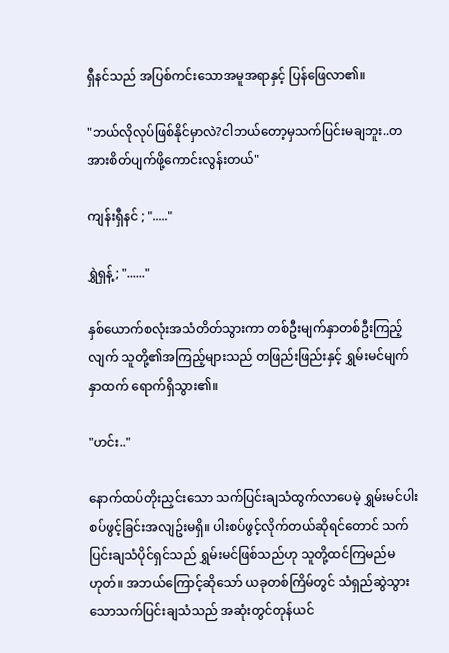ရှီနင်သည် အပြစ်ကင်းသောအမူအရာနှင့် ပြန်ဖြေလာ၏။

"ဘယ်လိုလုပ်ဖြစ်နိုင်မှာလဲ?ငါဘယ်တော့မှသက်ပြင်းမချဘူး..တအားစိတ်ပျက်ဖို့ကောင်းလွန်းတယ်"

ကျန်းရှီနင် ; "....."

ရွှဲရှန့် ; "......"

နှစ်ယောက်စလုံးအသံတိတ်သွားကာ တစ်ဦးမျက်နှာတစ်ဦးကြည့်လျက် သူတို့၏အကြည့်များသည် တဖြည်းဖြည်းနှင့် ရွှမ်းမင်မျက်နှာထက် ရောက်ရှိသွား၏။

"ဟင်း.."

နောက်ထပ်တိုးညှင်းသော သက်ပြင်းချသံထွက်လာပေမဲ့ ရွှမ်းမင်ပါးစပ်ဖွင့်ခြင်းအလျဥ်းမရှိ။ ပါးစပ်ဖွင့်လိုက်တယ်ဆိုရင်တောင် သက်ပြင်းချသံပိုင်ရှင်သည် ရွှမ်းမင်ဖြစ်သည်ဟု သူတို့ထင်ကြမည်မဟုတ်။ အဘယ်ကြောင့်ဆိုသော် ယခုတစ်ကြိမ်တွင် သံရှည်ဆွဲသွားသောသက်ပြင်းချသံသည် အဆုံးတွင်တုန်ယင်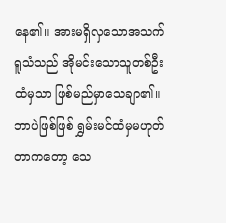နေ၏။ အားမရှိလှသောအသက်ရူသံသည် အိုမင်းသောသူတစ်ဦးထံမှသာ ဖြစ်မည်မှာသေချာ၏။ ဘာပဲဖြစ်ဖြစ် ရွှမ်းမင်ထံမှမဟုတ်တာကတော့ သေ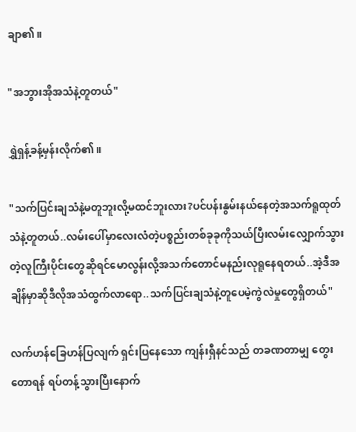ချာ၏။

"အဘွားအိုအသံနဲ့တူတယ်"

ရွှဲရှန့်ခန့်မှန်းလိုက်၏။

"သက်ပြင်းချသံနဲ့မတူဘူးလို့မထင်ဘူးလား?ပင်ပန်းနွမ်းနယ်နေတဲ့အသက်ရူထုတ်သံနဲ့တူတယ်..လမ်းပေါ်မှာလေးလံတဲ့ပစ္စည်းတစ်ခုခုကိုသယ်ပြီးလမ်းလျှောက်သွားတဲ့လူကြီးပိုင်းတွေဆိုရင်မောလွန်းလို့အသက်တောင်မနည်းလုရူနေရတယ်..အဲ့ဒီအချိန်မှာဆိုဒီလိုအသံထွက်လာရော..သက်ပြင်းချသံနဲ့တူပေမဲ့ကွဲလဲမှုတွေရှိတယ်"

လက်ဟန်ခြေဟန်ပြလျက် ရှင်းပြနေသော ကျန်းရှီနင်သည် တခဏတာမျှ တွေးတောရန် ရပ်တန့်သွားပြီးနောက်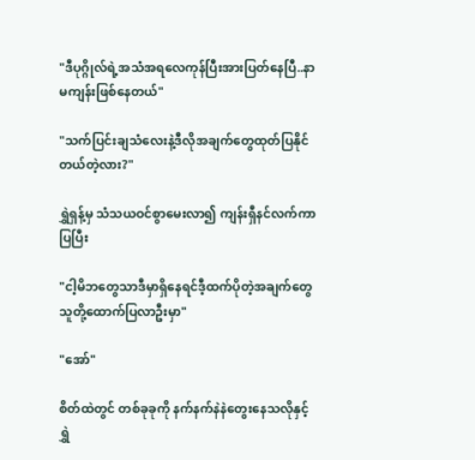"ဒီပုဂ္ဂိုလ်ရဲ့အသံအရလေကုန်ပြီးအားပြတ်နေပြီ..နာမကျန်းဖြစ်နေတယ်"

"သက်ပြင်းချသံလေးနဲ့ဒီလိုအချက်တွေထုတ်ပြနိုင်တယ်တဲ့လား?"

ရွှဲရှန့်မှ သံသယဝင်စွာမေးလာ၍ ကျန်းရှီနင်လက်ကာပြပြီး

"ငါ့မိဘတွေသာဒီမှာရှိနေရင်ဒီ့ထက်ပိုတဲ့အချက်တွေသူတို့ထောက်ပြလာဦးမှာ"

"အော်"

စိတ်ထဲတွင် တစ်ခုခုကို နက်နက်နဲနဲတွေးနေသလိုနှင့် ရွှဲ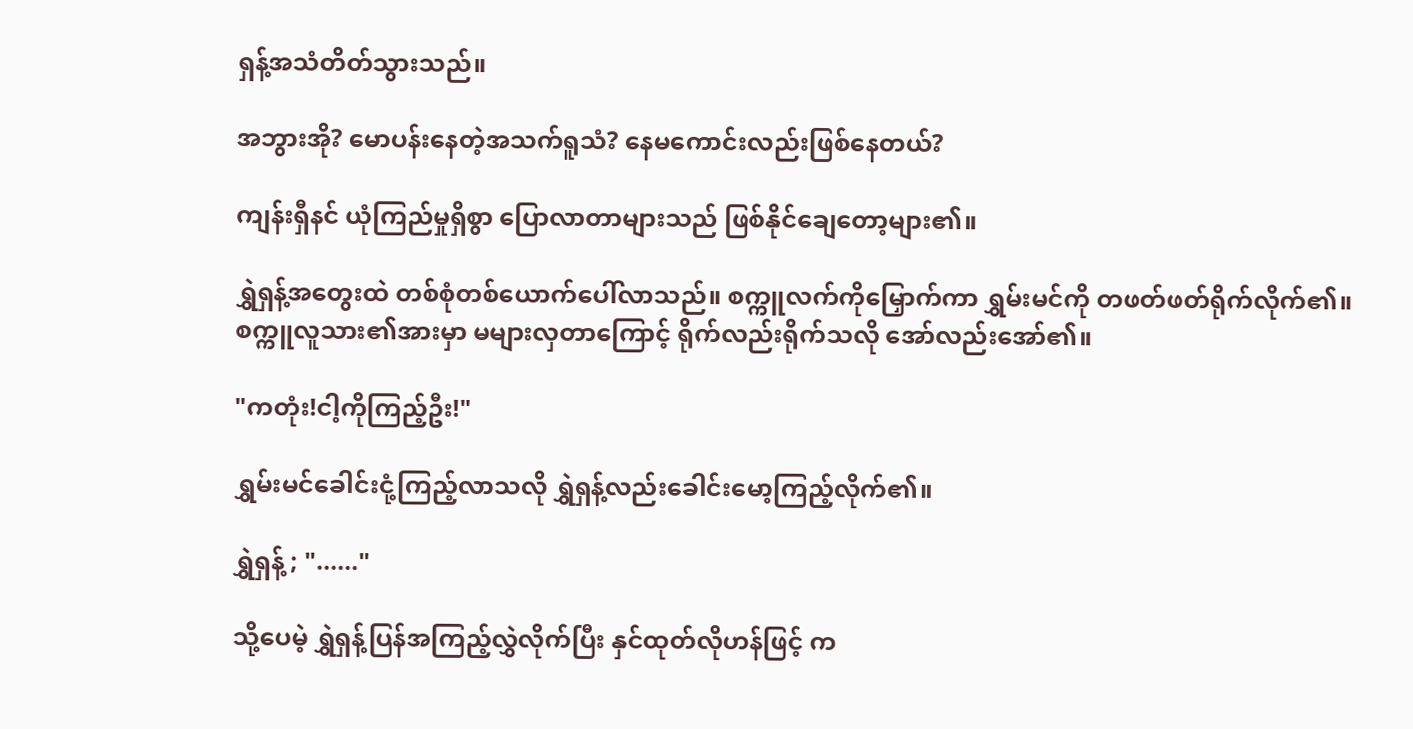ရှန့်အသံတိတ်သွားသည်။

အဘွားအို? မောပန်းနေတဲ့အသက်ရူသံ? နေမကောင်းလည်းဖြစ်နေတယ်?

ကျန်းရှီနင် ယုံကြည်မှုရှိစွာ ပြောလာတာများသည် ဖြစ်နိုင်ချေတော့များ၏။

ရွှဲရှန့်အတွေးထဲ တစ်စုံတစ်ယောက်ပေါ်လာသည်။ စက္ကူလက်ကိုမြှောက်ကာ ရွှမ်းမင်ကို တဖတ်ဖတ်ရိုက်လိုက်၏။ စက္ကူလူသား၏အားမှာ မများလှတာကြောင့် ရိုက်လည်းရိုက်သလို အော်လည်းအော်၏။

"ကတုံး!ငါ့ကိုကြည့်ဦး!"

ရွှမ်းမင်ခေါင်းငုံ့ကြည့်လာသလို ရွှဲရှန့်လည်းခေါင်းမော့ကြည့်လိုက်၏။

ရွှဲရှန့် ; "......"

သို့ပေမဲ့ ရွှဲရှန့်ပြန်အကြည့်လွှဲလိုက်ပြီး နှင်ထုတ်လိုဟန်ဖြင့် က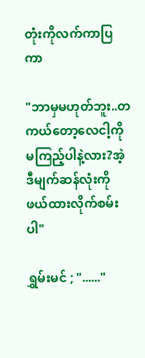တုံးကိုလက်ကာပြကာ

"ဘာမှမဟုတ်ဘူး..တကယ်တော့လေငါ့ကိုမကြည့်ပါနဲ့လား?အဲ့ဒီမျက်ဆန်လုံးကိုဖယ်ထားလိုက်စမ်းပါ"

ရွှမ်းမင် ; "......"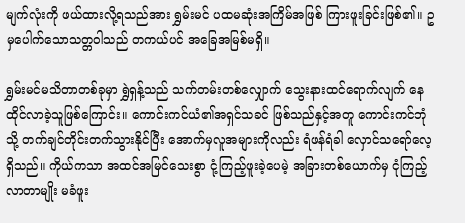မျက်လုံးကို ဖယ်ထားလို့ရသည်အား ရွှမ်းမင် ပထမဆုံးအကြိမ်အဖြစ် ကြားဖူးခြင်းဖြစ်၏။ ဥမှပေါက်သောသတ္တဝါသည် တကယ်ပင် အခြေအမြစ်မရှိ။

ရွှမ်းမင်မသိတာတစ်ခုမှာ ရွှဲရှန့်သည် သက်တမ်းတစ်လျှောက် သွေးနားထင်ရောက်လျက် နေထိုင်လာခဲ့သူဖြစ်ကြောင်း။ ကောင်းကင်ယံ၏အရှင်သခင် ဖြစ်သည်နှင့်အတူ ကောင်းကင်ဘုံသို့ တက်ချင်တိုင်းတက်သွားနိုင်ပြီး အောက်မှလူအများကိုလည်း ရံဖန်ရံခါ လှောင်သရော်လေ့ရှိသည်။ ကိုယ်ကသာ အထင်အမြင်သေးစွာ ငုံ့ကြည့်ဖူးခဲ့ပေမဲ့ အခြားတစ်ယောက်မှ ငုံကြည့်လာတာမျိုး မခံဖူး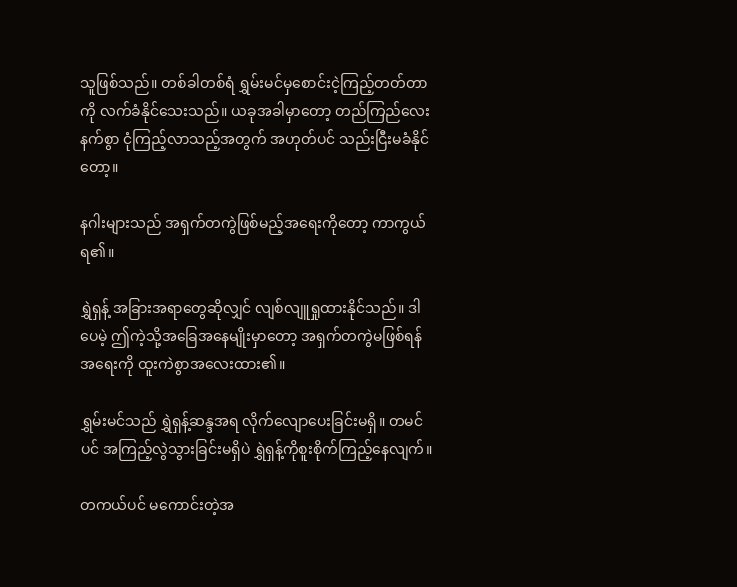သူဖြစ်သည်။ တစ်ခါတစ်ရံ ရွှမ်းမင်မှစောင်းငဲ့ကြည့်တတ်တာကို လက်ခံနိုင်သေးသည်။ ယခုအခါမှာတော့ တည်ကြည်လေးနက်စွာ ငုံကြည့်လာသည့်အတွက် အဟုတ်ပင် သည်းငြီးမခံနိုင်တော့။

နဂါးများသည် အရှက်တကွဲဖြစ်မည့်အရေးကိုတော့ ကာကွယ်ရ၏။

ရွှဲရှန့် အခြားအရာတွေဆိုလျှင် လျစ်လျူရှုထားနိုင်သည်။ ဒါပေမဲ့ ဤကဲ့သို့အခြေအနေမျိုးမှာတော့ အရှက်တကွဲမဖြစ်ရန်အရေးကို ထူးကဲစွာအလေးထား၏။

ရွှမ်းမင်သည် ရွှဲရှန့်ဆန္ဒအရ လိုက်လျောပေးခြင်းမရှိ။ တမင်ပင် အကြည့်လွဲသွားခြင်းမရှိပဲ ရွှဲရှန့်ကိုစူးစိုက်ကြည့်နေလျက်။

တကယ်ပင် မကောင်းတဲ့အ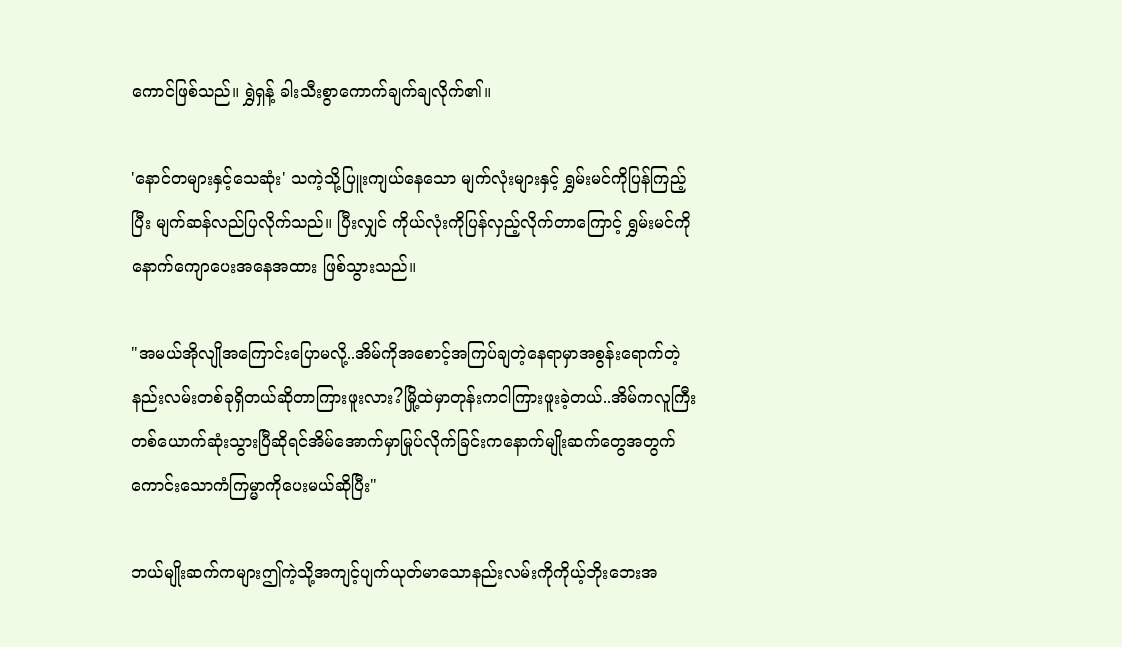ကောင်ဖြစ်သည်။ ရွှဲရှန့် ခါးသီးစွာကောက်ချက်ချလိုက်၏။

'နောင်တများနှင့်သေဆုံး' သကဲ့သို့ပြူးကျယ်နေသော မျက်လုံးများနှင့် ရွှမ်းမင်ကိုပြန်ကြည့်ပြီး မျက်ဆန်လည်ပြလိုက်သည်။ ပြီးလျှင် ကိုယ်လုံးကိုပြန်လှည့်လိုက်တာကြောင့် ရွှမ်းမင်ကို နောက်ကျောပေးအနေအထား ဖြစ်သွားသည်။

"အမယ်အိုလျိုအကြောင်းပြောမလို့..အိမ်ကိုအစောင့်အကြပ်ချတဲ့နေရာမှာအစွန်းရောက်တဲ့နည်းလမ်းတစ်ခုရှိတယ်ဆိုတာကြားဖူးလား?မြို့ထဲမှာတုန်းကငါကြားဖူးခဲ့တယ်..အိမ်ကလူကြီးတစ်ယောက်ဆုံးသွားပြီဆိုရင်အိမ်အောက်မှာမြုပ်လိုက်ခြင်းကနောက်မျိုးဆက်တွေအတွက်ကောင်းသောကံကြမ္မာကိုပေးမယ်ဆိုပြီး"

ဘယ်မျိုးဆက်ကများဤကဲ့သို့အကျင့်ပျက်ယုတ်မာသောနည်းလမ်းကိုကိုယ့်ဘိုးဘေးအ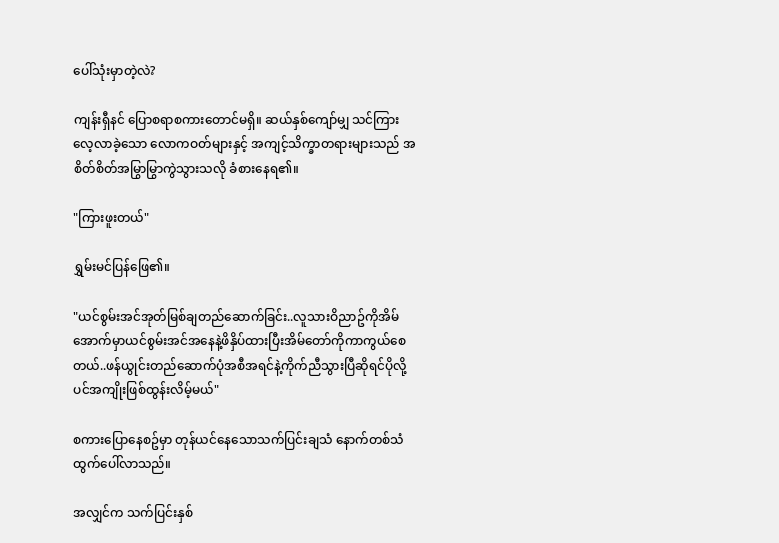ပေါ်သုံးမှာတဲ့လဲ?

ကျန်းရှီနင် ပြောစရာစကားတောင်မရှိ။ ဆယ်နှစ်ကျော်မျှ သင်ကြားလေ့လာခဲ့သော လောကဝတ်များနှင့် အကျင့်သိက္ခာတရားများသည် အစိတ်စိတ်အမြွာမြွာကွဲသွားသလို ခံစားနေရ၏။

"ကြားဖူးတယ်"

ရွှမ်းမင်ပြန်ဖြေ၏။

"ယင်စွမ်းအင်အုတ်မြစ်ချတည်ဆောက်ခြင်း..လူသားဝိညာဥ်ကိုအိမ်အောက်မှာယင်စွမ်းအင်အနေနဲ့ဖိနှိပ်ထားပြီးအိမ်တော်ကိုကာကွယ်စေတယ်..ဖန်ယွုင်းတည်ဆောက်ပုံအစီအရင်နဲ့ကိုက်ညီသွားပြီဆိုရင်ပိုလို့ပင်အကျိုးဖြစ်ထွန်းလိမ့်မယ်"

စကားပြောနေစဥ်မှာ တုန်ယင်နေသောသက်ပြင်းချသံ နောက်တစ်သံထွက်ပေါ်လာသည်။

အလျှင်က သက်ပြင်းနှစ်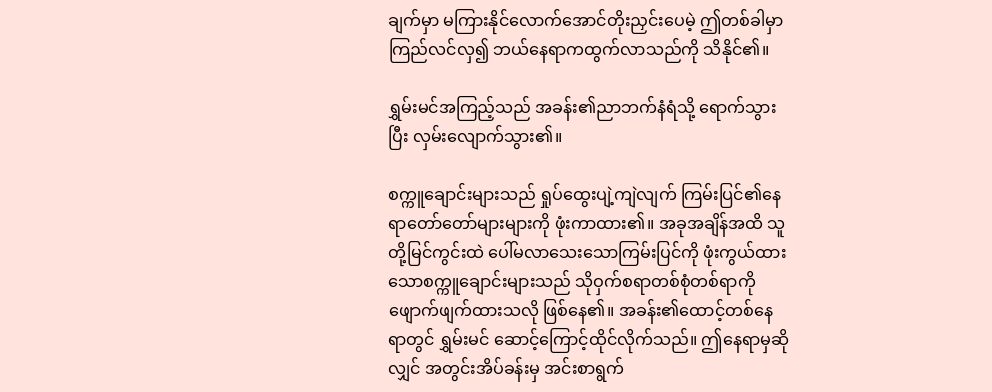ချက်မှာ မကြားနိုင်လောက်အောင်တိုးညှင်းပေမဲ့ ဤတစ်ခါမှာ ကြည်လင်လှ၍ ဘယ်နေရာကထွက်လာသည်ကို သိနိုင်၏။

ရွှမ်းမင်အကြည့်သည် အခန်း၏ညာဘက်နံရံသို့ ရောက်သွားပြီး လှမ်းလျောက်သွား၏။

စက္ကူချောင်းများသည် ရှုပ်ထွေးပျဲ့ကျဲလျက် ကြမ်းပြင်၏နေရာတော်တော်များများကို ဖုံးကာထား၏။ အခုအချိန်အထိ သူတို့မြင်ကွင်းထဲ ပေါ်မလာသေးသောကြမ်းပြင်ကို ဖုံးကွယ်ထားသောစက္ကူချောင်းများသည် သိုဝှက်စရာတစ်စုံတစ်ရာကို ဖျောက်ဖျက်ထားသလို ဖြစ်နေ၏။ အခန်း၏ထောင့်တစ်နေရာတွင် ရွှမ်းမင် ဆောင့်ကြောင့်ထိုင်လိုက်သည်။ ဤနေရာမှဆိုလျှင် အတွင်းအိပ်ခန်းမှ အင်းစာရွက်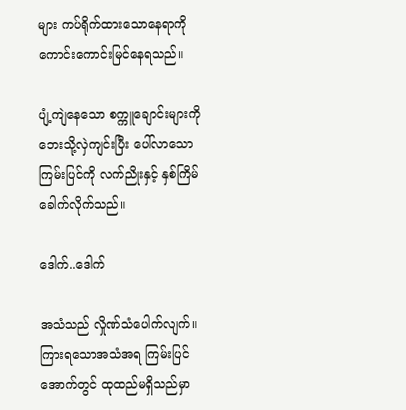များ ကပ်ရိုက်ထားသောနေရာကို ကောင်းကောင်းမြင်နေရသည်။

ပျံ့ကျဲနေသော စက္ကူချောင်းများကို ဘေးသို့လှဲကျင်းပြီး ပေါ်လာသောကြမ်းပြင်ကို လက်ညိုးနှင့် နှစ်ကြိမ်ခေါက်လိုက်သည်။

ဒေါက်..ဒေါက်

အသံသည် လှိုဏ်သံပေါက်လျက်။ ကြားရသောအသံအရ ကြမ်းပြင်အောက်တွင် ထုထည်မရှိသည်မှာ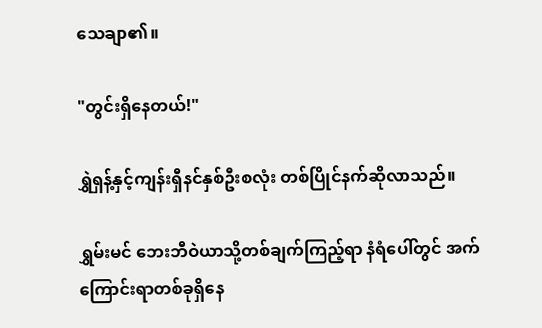သေချာ၏။

"တွင်းရှိနေတယ်!"

ရွှဲရှန့်နှင့်ကျန်းရှီနင်နှစ်ဦးစလုံး တစ်ပြိုင်နက်ဆိုလာသည်။

ရွှမ်းမင် ဘေးဘီဝဲယာသို့တစ်ချက်ကြည့်ရာ နံရံပေါ်တွင် အက်ကြောင်းရာတစ်ခုရှိနေ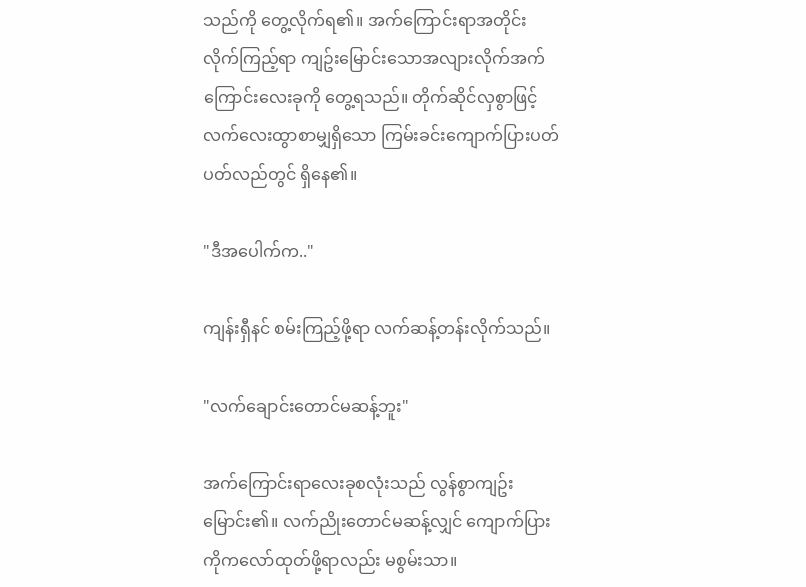သည်ကို တွေ့လိုက်ရ၏။ အက်ကြောင်းရာအတိုင်းလိုက်ကြည့်ရာ ကျဥ်းမြောင်းသောအလျားလိုက်အက်ကြောင်းလေးခုကို တွေ့ရသည်။ တိုက်ဆိုင်လှစွာဖြင့် လက်လေးထွာစာမျှရှိသော ကြမ်းခင်းကျောက်ပြားပတ်ပတ်လည်တွင် ရှိနေ၏။

"ဒီအပေါက်က.."

ကျန်းရှီနင် စမ်းကြည့်ဖို့ရာ လက်ဆန့်တန်းလိုက်သည်။

"လက်ချောင်းတောင်မဆန့်ဘူး"

အက်ကြောင်းရာလေးခုစလုံးသည် လွန်စွာကျဥ်းမြောင်း၏။ လက်ညိုးတောင်မဆန့်လျှင် ကျောက်ပြားကိုကလော်ထုတ်ဖို့ရာလည်း မစွမ်းသာ။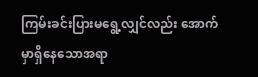ကြမ်းခင်းပြားမရွေ့လျှင်လည်း အောက်မှာရှိနေသောအရာ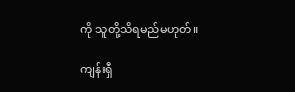ကို သူတို့သိရမည်မဟုတ်။

ကျန်းရှီ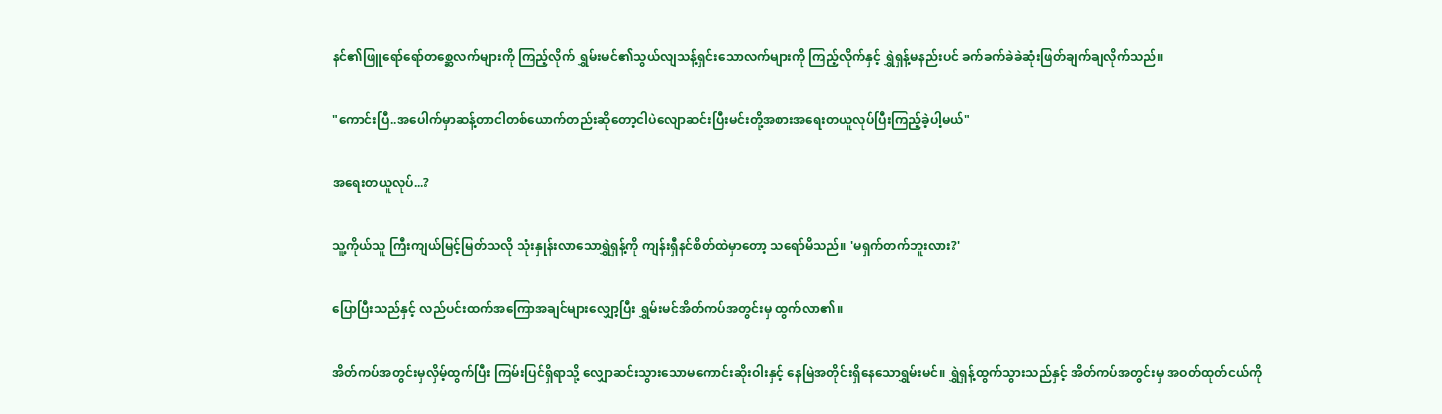နင်၏ဖြူရော်ရော်တစ္ဆေလက်များကို ကြည့်လိုက် ရွှမ်းမင်၏သွယ်လျသန့်ရှင်းသောလက်များကို ကြည့်လိုက်နှင့် ရွှဲရှန့်မနည်းပင် ခက်ခက်ခဲခဲဆုံးဖြတ်ချက်ချလိုက်သည်။

"ကောင်းပြီ..အပေါက်မှာဆန့်တာငါတစ်ယောက်တည်းဆိုတော့ငါပဲလျောဆင်းပြီးမင်းတို့အစားအရေးတယူလုပ်ပြီးကြည့်ခဲ့ပါ့မယ်"

အရေးတယူလုပ်...?

သူ့ကိုယ်သူ ကြီးကျယ်မြင့်မြတ်သလို သုံးနှုန်းလာသောရွှဲရှန့်ကို ကျန်းရှီနင်စိတ်ထဲမှာတော့ သရော်မိသည်။ 'မရှက်တက်ဘူးလား?'

ပြောပြီးသည်နှင့် လည်ပင်းထက်အကြောအချင်များလျှော့ပြီး ရွှမ်းမင်အိတ်ကပ်အတွင်းမှ ထွက်လာ၏။

အိတ်ကပ်အတွင်းမှလှိမ့်ထွက်ပြီး ကြမ်းပြင်ရှိရာသို့ လျှောဆင်းသွားသောမကောင်းဆိုးဝါးနှင့် နေမြဲအတိုင်းရှိနေသောရွှမ်းမင်။ ရွှဲရှန့်ထွက်သွားသည်နှင့် အိတ်ကပ်အတွင်းမှ အဝတ်ထုတ်ငယ်ကို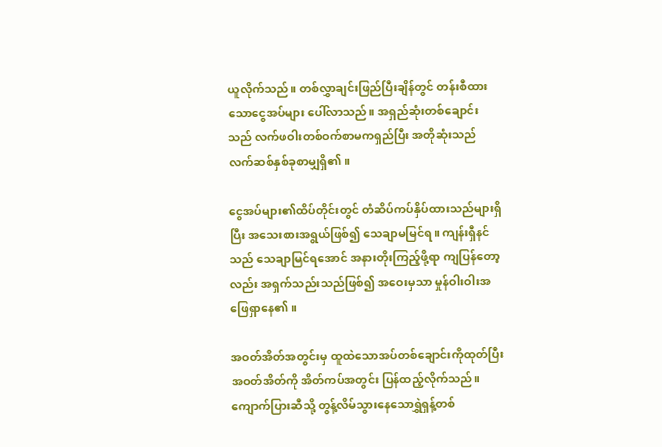ယူလိုက်သည်။ တစ်လွှာချင်းဖြည်ပြီးချိန်တွင် တန်းစီထားသောငွေအပ်များ ပေါ်လာသည်။ အရှည်ဆုံးတစ်ချောင်းသည် လက်ဖဝါးတစ်ဝက်စာမကရှည်ပြီး အတိုဆုံးသည် လက်ဆစ်နှစ်ခုစာမျှရှိ၏။

ငွေအပ်များ၏ထိပ်တိုင်းတွင် တံဆိပ်ကပ်နှိပ်ထားသည်များရှိပြီး အသေးစားအရွယ်ဖြစ်၍ သေချာမမြင်ရ။ ကျန်းရှီနင်သည် သေချာမြင်ရအောင် အနားတိုးကြည့်ဖို့ရာ ကျပြန်တော့လည်း အရှက်သည်းသည်ဖြစ်၍ အဝေးမှသာ မှုန်ဝါးဝါးအဖြေရှာနေ၏။

အဝတ်အိတ်အတွင်းမှ ထူထဲသောအပ်တစ်ချောင်းကိုထုတ်ပြီး အဝတ်အိတ်ကို အိတ်ကပ်အတွင်း ပြန်ထည့်လိုက်သည်။ ကျောက်ပြားဆီသို့ တွန့်လိမ်သွားနေသောရွှဲရှန့်တစ်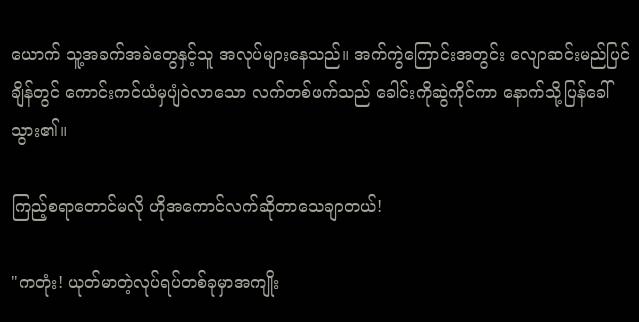ယောက် သူ့အခက်အခဲတွေနှင့်သူ အလုပ်များနေသည်။ အက်ကွဲကြောင်းအတွင်း လျောဆင်းမည်ပြင်ချိန်တွင် ကောင်းကင်ယံမှပျံဝဲလာသော လက်တစ်ဖက်သည် ခေါင်းကိုဆွဲကိုင်ကာ နောက်သို့ပြန်ခေါ်သွား၏။

ကြည့်စရာတောင်မလို ဟိုအကောင်လက်ဆိုတာသေချာတယ်!

"ကတုံး! ယုတ်မာတဲ့လုပ်ရပ်တစ်ခုမှာအကျိုး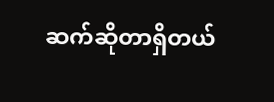ဆက်ဆိုတာရှိတယ်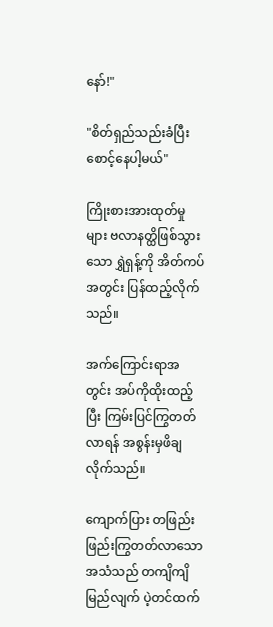နော်!"

"စိတ်ရှည်သည်းခံပြီးစောင့်နေပါ့မယ်"

ကြိုးစားအားထုတ်မှုများ ဗလာနတ္ထိဖြစ်သွားသော ရွှဲရှန့်ကို အိတ်ကပ်အတွင်း ပြန်ထည့်လိုက်သည်။

အက်ကြောင်းရာအတွင်း အပ်ကိုထိုးထည့်ပြီး ကြမ်းပြင်ကြွတတ်လာရန် အစွန်းမှဖိချလိုက်သည်။

ကျောက်ပြား တဖြည်းဖြည်းကြွတတ်လာသောအသံသည် တကျိကျိမြည်လျက် ပဲ့တင်ထက်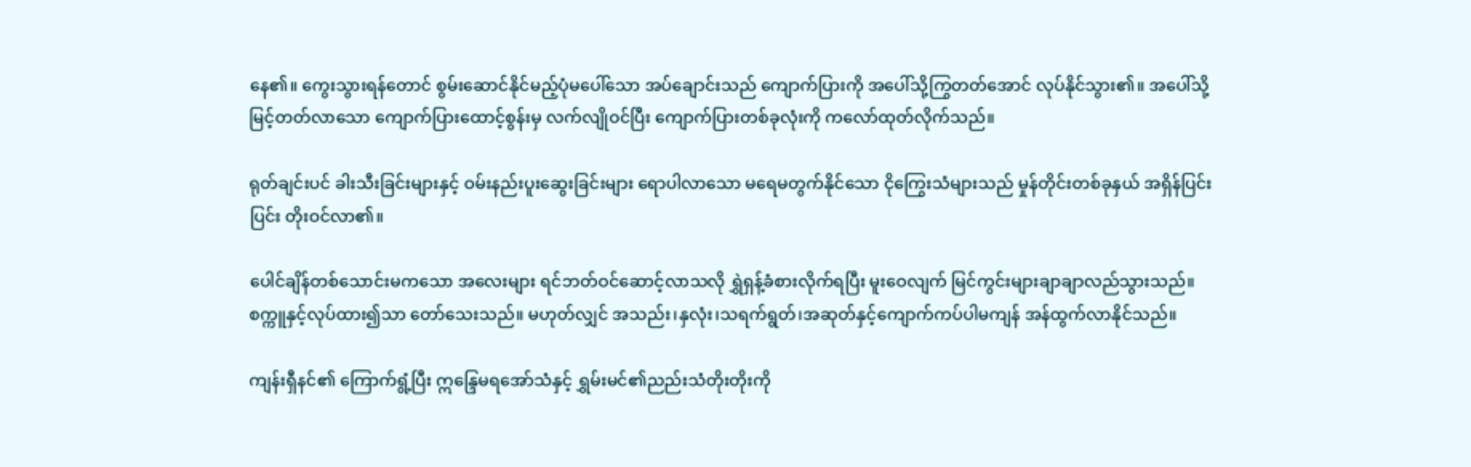နေ၏။ ကွေးသွားရန်တောင် စွမ်းဆောင်နိုင်မည့်ပုံမပေါ်သော အပ်ချောင်းသည် ကျောက်ပြားကို အပေါ်သို့ကြွတတ်အောင် လုပ်နိုင်သွား၏။ အပေါ်သို့မြင့်တတ်လာသော ကျောက်ပြားထောင့်စွန်းမှ လက်လျိုဝင်ပြီး ကျောက်ပြားတစ်ခုလုံးကို ကလော်ထုတ်လိုက်သည်။

ရုတ်ချင်းပင် ခါးသီးခြင်းများနှင့် ဝမ်းနည်းပူးဆွေးခြင်းများ ရောပါလာသော မရေမတွက်နိုင်သော ငိုကြွေးသံများသည် မှုန်တိုင်းတစ်ခုနှယ် အရှိန်ပြင်းပြင်း တိုးဝင်လာ၏။

ပေါင်ချိန်တစ်သောင်းမကသော အလေးများ ရင်ဘတ်ဝင်ဆောင့်လာသလို ရွှဲရှန့်ခံစားလိုက်ရပြီး မူးဝေလျက် မြင်ကွင်းများချာချာလည်သွားသည်။ စက္ကူနှင့်လုပ်ထား၍သာ တော်သေးသည်။ မဟုတ်လျှင် အသည်း၊နှလုံး၊သရက်ရွတ်၊အဆုတ်နှင့်ကျောက်ကပ်ပါမကျန် အန်ထွက်လာနိုင်သည်။

ကျန်းရှီနင်၏ ကြောက်ရွံ့ပြီး ဣန္ဒြေမရအော်သံနှင့် ရွှမ်းမင်၏ညည်းသံတိုးတိုးကို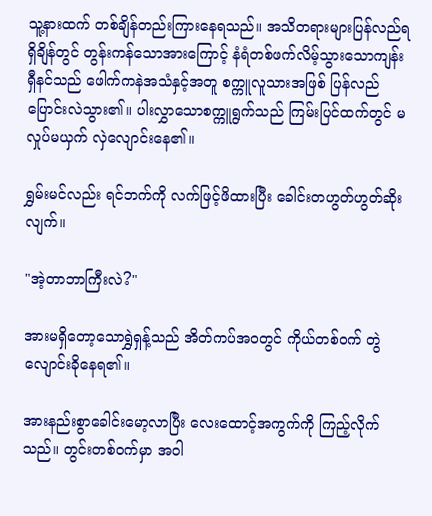သူ့နားထက် တစ်ချိန်တည်းကြားနေရသည်။ အသိတရားများပြန်လည်ရရှိချိန်တွင် တွန်းကန်သောအားကြောင့် နံရံတစ်ဖက်လိမ့်သွားသောကျန်းရှီနင်သည် ဖေါက်ကနဲအသံနှင့်အတူ စက္ကူလူသားအဖြစ် ပြန်လည်ပြောင်းလဲသွား၏။ ပါးလွှာသောစက္ကူရွက်သည် ကြမ်းပြင်ထက်တွင် မလှုပ်မယှက် လှဲလျောင်းနေ၏။

ရွှမ်းမင်လည်း ရင်ဘက်ကို လက်ဖြင့်ဖိထားပြီး ခေါင်းတဟွတ်ဟွတ်ဆိုးလျက်။

"အဲ့တာဘာကြီးလဲ?"

အားမရှိတော့သောရွှဲရှန့်သည် အိတ်ကပ်အဝတွင် ကိုယ်တစ်ဝက် တွဲလျောင်းခိုနေရ၏။

အားနည်းစွာခေါင်းမော့လာပြီး လေးထောင့်အကွက်ကို ကြည့်လိုက်သည်။ တွင်းတစ်ဝက်မှာ အဝါ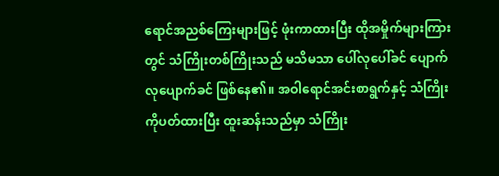ရောင်အညစ်ကြေးများဖြင့် ဖုံးကာထားပြီး ထိုအမှိုက်များကြားတွင် သံကြိုးတစ်ကြိုးသည် မသိမသာ ပေါ်လုပေါ်ခင် ပျောက်လုပျောက်ခင် ဖြစ်နေ၏။ အဝါရောင်အင်းစာရွက်နှင့် သံကြိုးကိုပတ်ထားပြီး ထူးဆန်းသည်မှာ သံကြိုး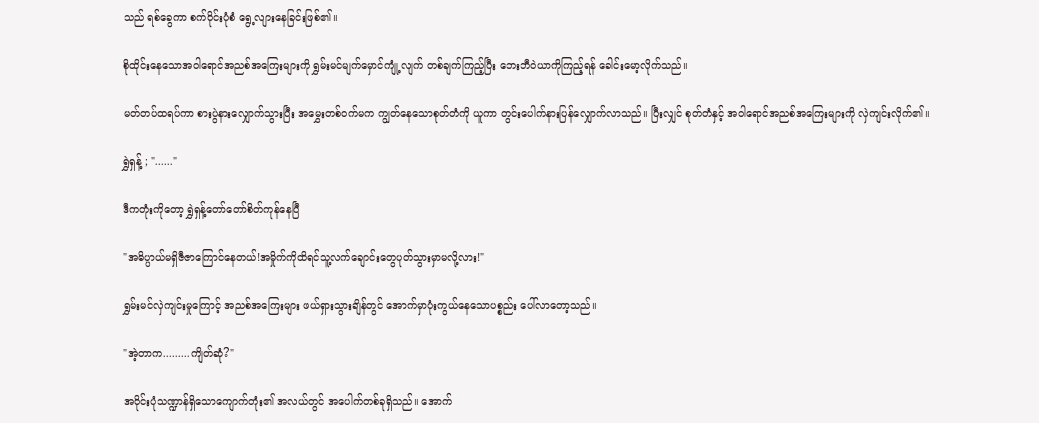သည် ရစ်ခွေကာ စက်ဝိုင်းပုံစံ ရွေ့လျားနေခြင်းဖြစ်၏။

စိုထိုင်းနေသောအဝါရောင်အညစ်အကြေးများကို ရွှမ်းမင်မျက်မှောင်ကျုံ့လျက် တစ်ချက်ကြည့်ပြီး ဘေးဘီဝဲယာကိုကြည့်ရန် ခေါင်းမော့လိုက်သည်။

မတ်တပ်ထရပ်ကာ စားပွဲနားလျှောက်သွားပြီး အမွှေးတစ်ဝက်မက ကျွတ်နေသောစုတ်တံကို ယူကာ တွင်းပေါက်နားပြန်လျှောက်လာသည်။ ပြီးလျှင် စုတ်တံနှင့် အဝါရောင်အညစ်အကြေးများကို လှဲကျင်းလိုက်၏။

ရွှဲရှန့် ; "......"

ဒီကတုံးကိုတော့ ရွှဲရှန့်တော်တော်စိတ်ကုန်နေပြီ

"အဓိပ္ပာယ်မရှိဇီဇာကြောင်နေတယ်!အမှိုက်ကိုထိရင်သူ့လက်ချောင်းတွေပုတ်သွားမှာမလို့လား!"

ရွှမ်းမင်လှဲကျင်းမှုကြောင့် အညစ်အကြေးများ ဖယ်ရှားသွားချိန်တွင် အောက်မှာပုံးကွယ်နေသောပစ္စည်း ပေါ်လာတော့သည်။

"အဲ့တာက.........ကျိတ်ဆုံ?"

အဝိုင်းပုံသဏ္ဍာန်ရှိသောကျောက်တုံး၏ အလယ်တွင် အပေါက်တစ်ခုရှိသည်။ အောက်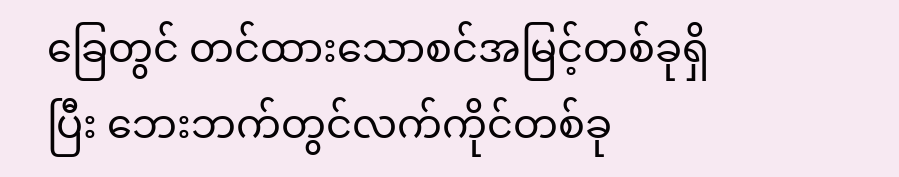ခြေတွင် တင်ထားသောစင်အမြင့်တစ်ခုရှိပြီး ဘေးဘက်တွင်လက်ကိုင်တစ်ခု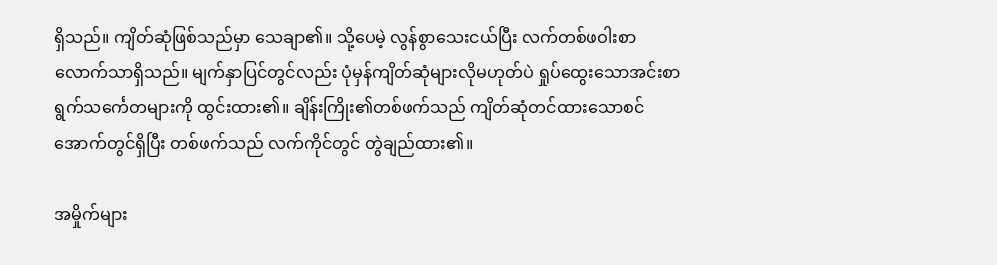ရှိသည်။ ကျိတ်ဆုံဖြစ်သည်မှာ သေချာ၏။ သို့ပေမဲ့ လွန်စွာသေးငယ်ပြီး လက်တစ်ဖဝါးစာလောက်သာရှိသည်။ မျက်နှာပြင်တွင်လည်း ပုံမှန်ကျိတ်ဆုံများလိုမဟုတ်ပဲ ရှုပ်ထွေးသောအင်းစာရွက်သင်္ကေတများကို ထွင်းထား၏။ ချိန်းကြိုး၏တစ်ဖက်သည် ကျိတ်ဆုံတင်ထားသောစင်အောက်တွင်ရှိပြီး တစ်ဖက်သည် လက်ကိုင်တွင် တွဲချည်ထား၏။

အမှိုက်များ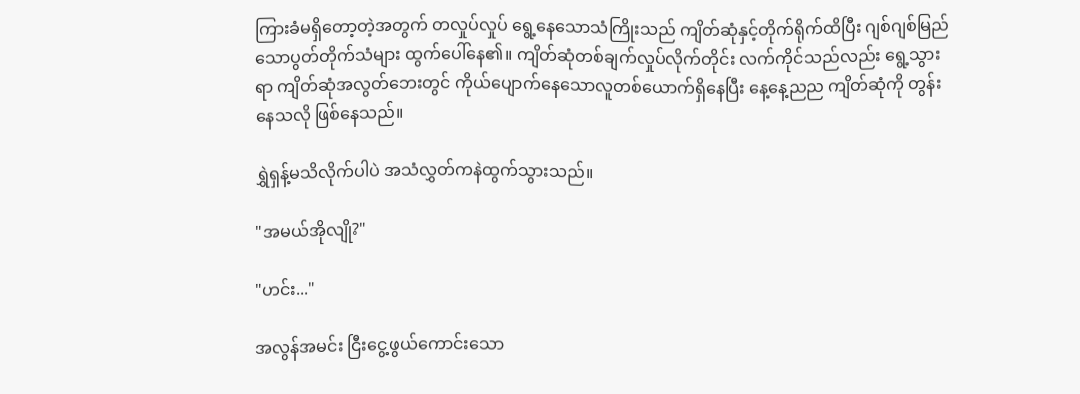ကြားခံမရှိတော့တဲ့အတွက် တလှုပ်လှုပ် ရွေ့နေသောသံကြိုးသည် ကျိတ်ဆုံနှင့်တိုက်ရိုက်ထိပြီး ဂျစ်ဂျစ်မြည်သောပွတ်တိုက်သံများ ထွက်ပေါ်နေ၏။ ကျိတ်ဆုံတစ်ချက်လှုပ်လိုက်တိုင်း လက်ကိုင်သည်လည်း ရွေ့သွားရာ ကျိတ်ဆုံအလွတ်ဘေးတွင် ကိုယ်ပျောက်နေသောလူတစ်ယောက်ရှိနေပြီး နေ့နေ့ညည ကျိတ်ဆုံကို တွန်းနေသလို ဖြစ်နေသည်။

ရွှဲရှန့်မသိလိုက်ပါပဲ အသံလွှတ်ကနဲထွက်သွားသည်။

"အမယ်အိုလျို?"

"ဟင်း..."

အလွန်အမင်း ငြီးငွေ့ဖွယ်ကောင်းသော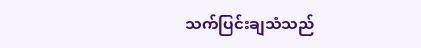သက်ပြင်းချသံသည်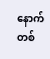နောက်တစ်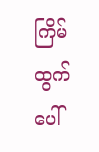ကြိမ်ထွက်ပေါ်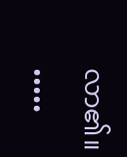လာ၏။

•••••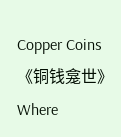Copper Coins《铜钱龛世》Where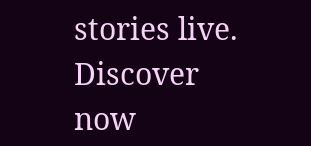stories live. Discover now